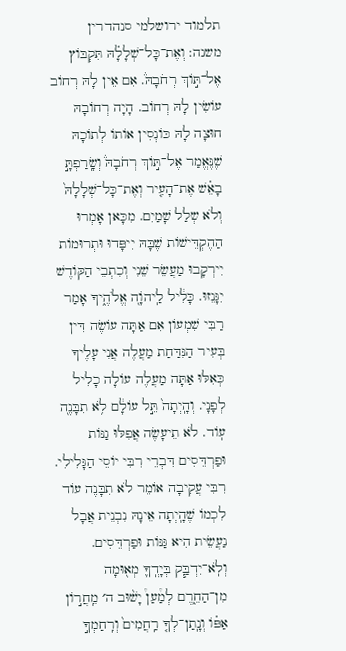תלמוד ירושלמי סנהדרין
משנה: וְאֶת־כָּל־שְׁלָלָ֗הּ תִּקְבּוֹץ אֶל־תּ֣וֹךְ רְחֹבָהּ֒. אִם אֵין לָהּ רְחוֹב עוֹשִׂין לָהּ רְחוֹב. הָיָה רְחוֹבָהּ חוּצָה לָהּ כּוֹנְסִין אוֹתוֹ לְתוֹכָהּ שֶׁנֶּאֱמַר אֶל־תּ֣וֹךְ רְחֹבָהּ֒ וְשָֽׂרַפְתָּ֣ בָאֵ֗שׁ אֶת־הָעִ֤יר וְאֶת־כָּל־שְׁלָלָהּ֙ וְלֹא שְלַל שָׁמַיִם. מִכָּאן אָמְרוּ הַהֶקְדֵּישׁוֹת שֶׁבָּהּ יִיפָּדוּ וּתְרוּמוֹת יִירְקָבוּ מַעֲשֵׂר שֵׁנִי וְכִתְבֵי הַקּוֹדֶשׁ יִגָּנֵזוּ. כָּלִ֔יל לַֽיהוָֹה֭ אֱלֹהֶ֑יךָ אָמַר רַבִּי שִׁמְעוֹן אִם אַתָּה עוֹשֶׂה דִּין בְּעִיר הַנִּדַּחַת מַעֲלֶה אֲנִי עָלֶיךָ כְּאִלּוּ אַתָּה מַעֲלֶה עוֹלָה כָלִיל לְפָנָי. וְהָֽיְתָה֙ תֵּ֣ל עוֹלָ֔ם לֹ֥א תִבָּנֶה֭ עֽוֹד. לֹא תֵיעָשֶׂה אֲפִלּוּ גַנּוֹת וּפַרְדֵּסִים דִּבְרֵי רִבִּי יוֹסֵי הַגָּלִילִי. רִבִּי עֲקִיבָה אוֹמֵר לֹא תִבָּנֶה עוֹד לִכְמוֹ שֶׁהָֽיְתָה אֵינָהּ נִבְנֵית אֲבָל נַעֲשֵׂית הִיא גַּנּוֹת וּפַרְדֵּסִים. וְלֹֽא־יִדְבַּ֧ק בְּיָדְֽךָ֛ מְא֖וּמָה מִן־הַחֵ֑רֶם לְמַ֩עַן֩ יָשׁ֨וּב ה׳ מֵֽחֲר֣וֹן אַפּ֗וֹ וְנָֽתַן־לְךָ֤ רַֽחֲמִים֙ וְרִֽחַמְךָ֣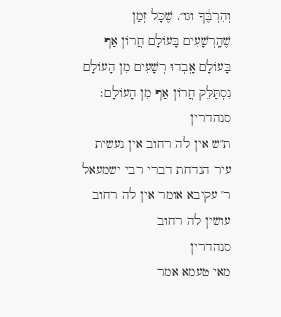וְהִרְבֶּ֔ךָ וגו׳. שֶׁכָּל זְמַן שֶׁהָֽרְשָׁעִים בָּעוֹלָם חֲרוֹן אַף בָּעוֹלָם אָֽבְדוּ רְשָׁעִים מִן הָעוֹלָם נִסְתַּלֵּק חֲרוֹן אַף מִן הָעוֹלָם׃
סנהדרין
ת"ש אין לה רחוב אין נעשית עיר הנדחת דברי רבי ישמעאל ר' עקיבא אומר אין לה רחוב עושין לה רחוב
סנהדרין
מאי טעמא אמר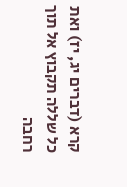קרא (דברים יג, יז) ואת כל שללה תקבוץ אל תוך רחבה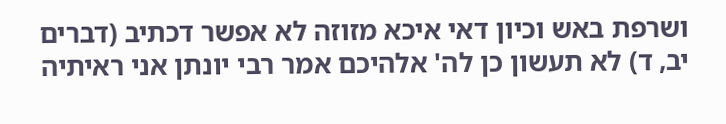ושרפת באש וכיון דאי איכא מזוזה לא אפשר דכתיב (דברים יב, ד) לא תעשון כן לה' אלהיכם אמר רבי יונתן אני ראיתיה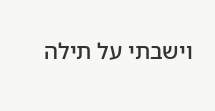וישבתי על תילה